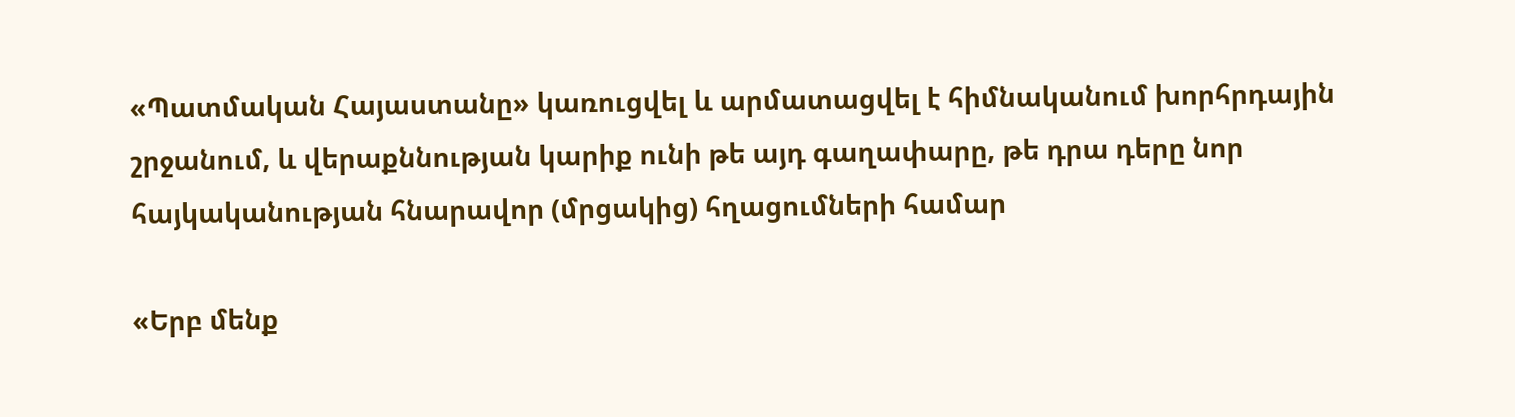«Պատմական Հայաստանը» կառուցվել և արմատացվել է հիմնականում խորհրդային շրջանում, և վերաքննության կարիք ունի թե այդ գաղափարը, թե դրա դերը նոր հայկականության հնարավոր (մրցակից) հղացումների համար

«Երբ մենք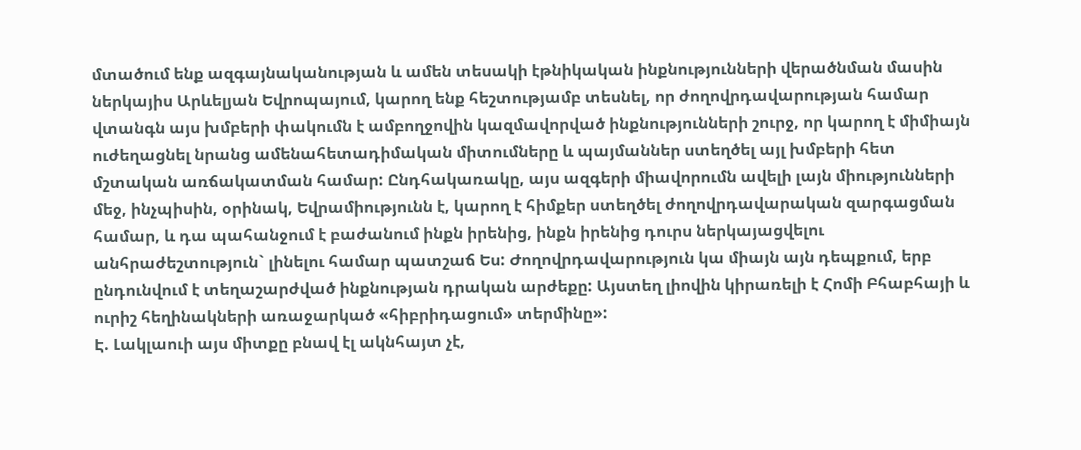մտածում ենք ազգայնականության և ամեն տեսակի էթնիկական ինքնությունների վերածնման մասին ներկայիս Արևելյան Եվրոպայում, կարող ենք հեշտությամբ տեսնել, որ ժողովրդավարության համար վտանգն այս խմբերի փակումն է ամբողջովին կազմավորված ինքնությունների շուրջ, որ կարող է միմիայն ուժեղացնել նրանց ամենահետադիմական միտումները և պայմաններ ստեղծել այլ խմբերի հետ մշտական առճակատման համար: Ընդհակառակը, այս ազգերի միավորումն ավելի լայն միությունների մեջ, ինչպիսին, օրինակ, Եվրամիությունն է, կարող է հիմքեր ստեղծել ժողովրդավարական զարգացման համար, և դա պահանջում է բաժանում ինքն իրենից, ինքն իրենից դուրս ներկայացվելու անհրաժեշտություն` լինելու համար պատշաճ Ես: Ժողովրդավարություն կա միայն այն դեպքում, երբ ընդունվում է տեղաշարժված ինքնության դրական արժեքը: Այստեղ լիովին կիրառելի է Հոմի Բհաբհայի և ուրիշ հեղինակների առաջարկած «հիբրիդացում» տերմինը»:
Է. Լակլաուի այս միտքը բնավ էլ ակնհայտ չէ,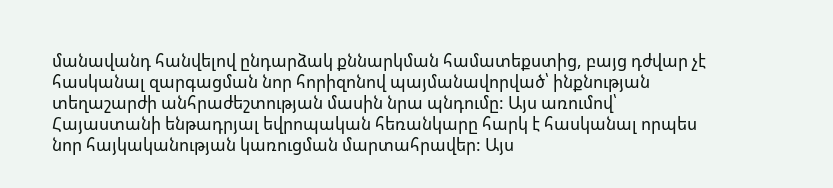մանավանդ հանվելով ընդարձակ քննարկման համատեքստից, բայց դժվար չէ հասկանալ զարգացման նոր հորիզոնով պայմանավորված՝ ինքնության տեղաշարժի անհրաժեշտության մասին նրա պնդումը: Այս առումով՝ Հայաստանի ենթադրյալ եվրոպական հեռանկարը հարկ է հասկանալ որպես նոր հայկականության կառուցման մարտահրավեր: Այս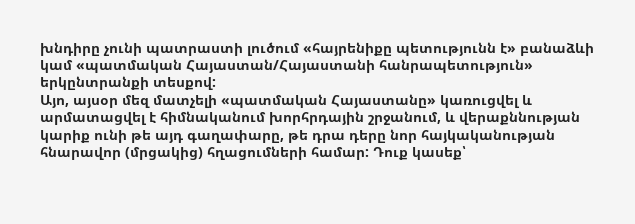խնդիրը չունի պատրաստի լուծում «հայրենիքը պետությունն է» բանաձևի կամ «պատմական Հայաստան/Հայաստանի հանրապետություն» երկընտրանքի տեսքով:
Այո, այսօր մեզ մատչելի «պատմական Հայաստանը» կառուցվել և արմատացվել է հիմնականում խորհրդային շրջանում, և վերաքննության կարիք ունի թե այդ գաղափարը, թե դրա դերը նոր հայկականության հնարավոր (մրցակից) հղացումների համար: Դուք կասեք՝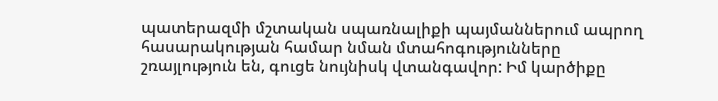պատերազմի մշտական սպառնալիքի պայմաններում ապրող հասարակության համար նման մտահոգությունները շռայլություն են, գուցե նույնիսկ վտանգավոր: Իմ կարծիքը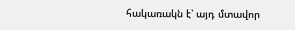հակառակն է՝ այդ մտավոր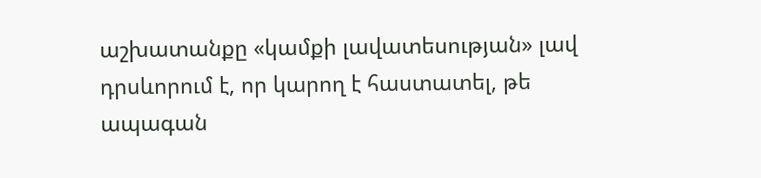աշխատանքը «կամքի լավատեսության» լավ դրսևորում է, որ կարող է հաստատել, թե ապագան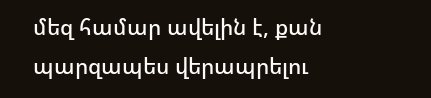մեզ համար ավելին է, քան պարզապես վերապրելու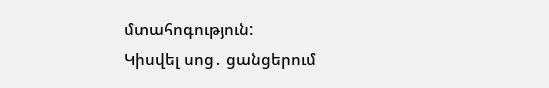մտահոգություն:
Կիսվել սոց․ ցանցերում